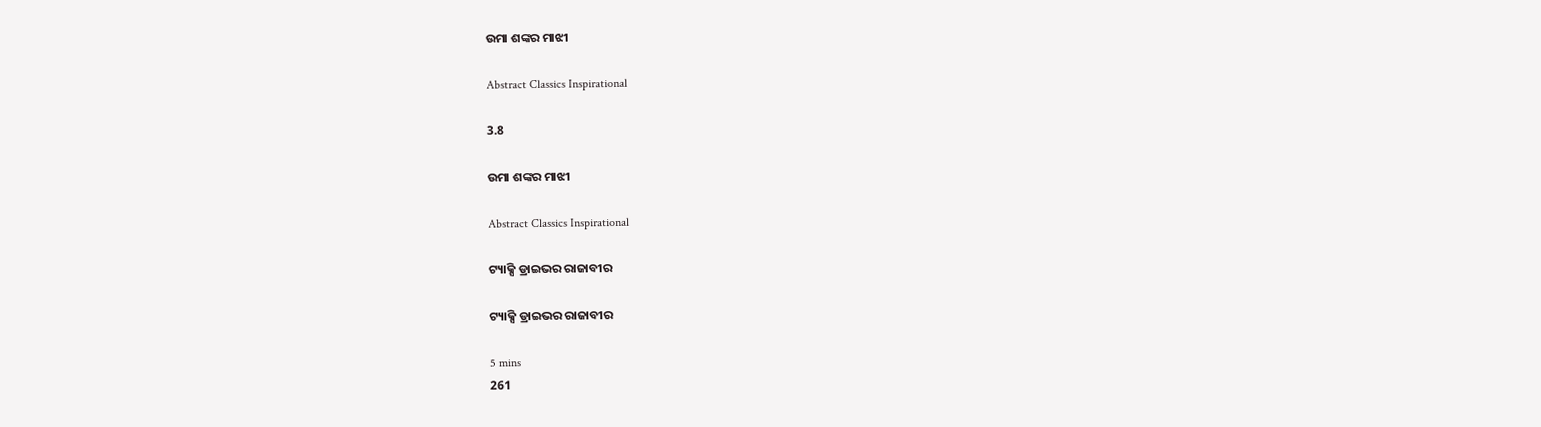ଉମା ଶଙ୍କର ମାଝୀ

Abstract Classics Inspirational

3.8

ଉମା ଶଙ୍କର ମାଝୀ

Abstract Classics Inspirational

ଟ୍ୟାକ୍ସି ଡ୍ରାଇଭର ରାଜାବୀର

ଟ୍ୟାକ୍ସି ଡ୍ରାଇଭର ରାଜାବୀର

5 mins
261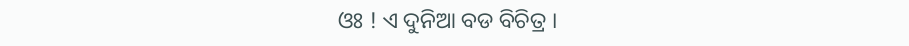ଓଃ ! ଏ ଦୁନିଆ ବଡ ବିଚିତ୍ର ।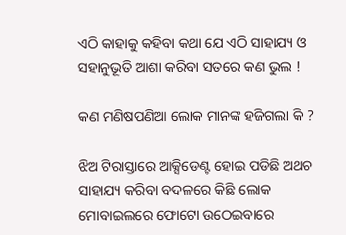ଏଠି କାହାକୁ କହିବା କଥା ଯେ ଏଠି ସାହାଯ୍ୟ ଓ ସହାନୁଭୂତି ଆଶା କରିବା ସତରେ କଣ ଭୁଲ !

କଣ ମଣିଷପଣିଆ ଲୋକ ମାନଙ୍କ ହଜିଗଲା କି ?

ଝିଅ ଟିରାସ୍ତାରେ ଆକ୍ସିଡେଣ୍ଟ ହୋଇ ପଡିଛି ଅଥଚ ସାହାଯ୍ୟ କରିବା ବଦଳରେ କିଛି ଲୋକ ମୋବାଇଲରେ ଫୋଟୋ ଉଠେଇବାରେ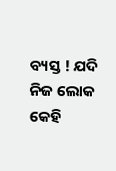ବ୍ୟସ୍ତ ! ଯଦି ନିଜ ଲୋକ କେହି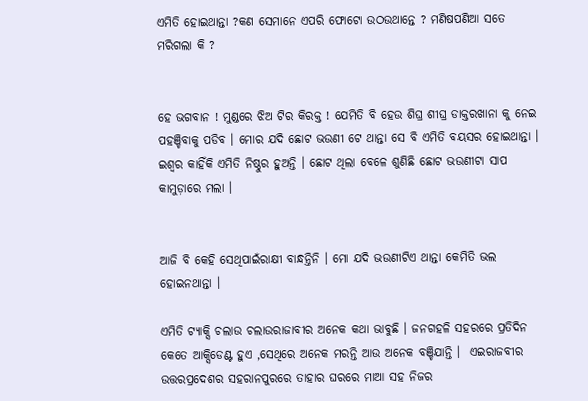ଏମିତି ହୋଇଥାନ୍ତା ?କଣ ସେମାନେ ଏପରି ଫୋଟୋ ଉଠଉଥାନ୍ତେ ? ମଣିଷପଣିଆ ସତେ ମରିଗଲା କି ?


ହେ ଭଗବାନ ! ମୁଣ୍ଡରେ ଝିଅ ଟିର କିରକ୍ତ ! ଯେମିତି ବି ହେଉ ଶିଘ୍ର ଶୀଘ୍ର ଡାକ୍ତରଖାନା କୁ ନେଇ ପହଞ୍ଚିବାକୁ ପଡିବ । ମୋର ଯଦି ଛୋଟ ଭଉଣୀ ଟେ ଥାନ୍ତା ସେ ବି ଏମିତି ବୟସର ହୋଇଥାନ୍ତା । ଇଶ୍ୱର କାହିଁକି ଏମିତି ନିଷ୍ଠୁର ହୁଅନ୍ତି । ଛୋଟ ଥିଲା ବେଳେ ଶୁଣିଛି ଛୋଟ ଭଉଣୀଟା ସାପ କାମୁଡ଼ାରେ ମଲା ।


ଆଜି ବି କେହି ସେଥିପାଇଁରାକ୍ଷୀ ବାନ୍ଧନ୍ତିନି । ମୋ ଯଦି ଭଉଣୀଟିଏ ଥାନ୍ତା କେମିତି ଭଲ ହୋଇନଥାନ୍ତା ।

ଏମିତି ଟ୍ୟାକ୍ସି ଚଲାଉ ଚଲାଉରାଜାବୀର ଅନେକ କଥା ଭାବୁଛି । ଜନଗହଳି ସହରରେ ପ୍ରତିଦିନ କେତେ ଆକ୍ସିଡେଣ୍ଟ ହୁଏ ,ସେଥିରେ ଅନେକ ମରନ୍ତି ଆଉ ଅନେକ ବଞ୍ଚିଯାନ୍ତି ।  ଏଇରାଜବୀର ଉତ୍ତରପ୍ରଦେଶର ସହରାନପୁରରେ ତାହାର ଘରରେ ମାଆ ସହ ନିଜର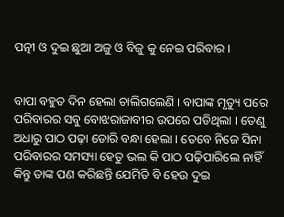ପତ୍ନୀ ଓ ଦୁଇ ଛୁଆ ଅଜୁ ଓ ବିଜୁ କୁ ନେଇ ପରିବାର ।


ବାପା ବହୁତ ଦିନ ହେଲା ଚାଲିଗଲେଣି । ବାପାଙ୍କ ମୃତ୍ୟୁ ପରେ ପରିବାରର ସବୁ ବୋଝରାଜାବୀର ଉପରେ ପଡିଥିଲା । ତେଣୁ ଅଧାରୁ ପାଠ ପଢ଼ା ଡୋରି ବନ୍ଧା ହେଲା । ତେବେ ନିଜେ ସିନା ପରିବାରର ସମସ୍ୟା ହେତୁ ଭଲ କି ପାଠ ପଢ଼ିପାରିଲେ ନାହିଁ କିନ୍ତୁ ତାଙ୍କ ପଣ କରିଛନ୍ତି ଯେମିତି ବି ହେଉ ଦୁଇ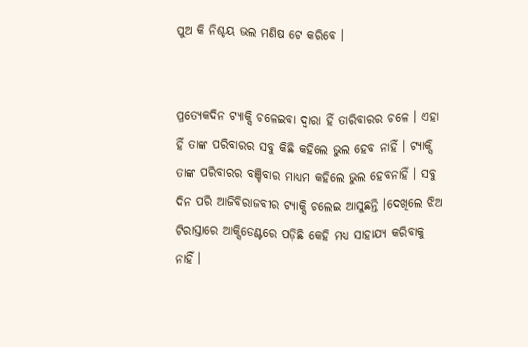ପୁଅ କି ନିଶ୍ଚୟ ଭଲ ମଣିଷ ଟେ କରିବେ ।


ପ୍ରତ୍ୟେକଦିନ ଟ୍ୟାକ୍ସି ଚଳେଇବା ଦ୍ୱାରା ହିଁ ତାରିବାରର ଚଳେ । ଏହା ହିଁ ତାଙ୍କ ପରିବାରର ସବୁ କିଛି କହିଲେ ଭୁଲ ହେବ ନାହିଁ । ଟ୍ୟାକ୍ସି ତାଙ୍କ ପରିବାରର ବଞ୍ଚିବାର ମାଧ୍ୟମ କହିଲେ ଭୁଲ ହେବନାହିଁ । ସବୁ ଦିନ ପରି ଆଜିବିରାଜବୀର ଟ୍ୟାକ୍ସି ଚଲେଇ ଆସୁଛନ୍ତି ।ଦେଖିଲେ ଝିଅ ଟିରାସ୍ତାରେ ଆକ୍ସିଡେଣ୍ଟରେ ପଡ଼ିଛି କେହି ମଧ୍ୟ ସାହାଯ୍ୟ କରିବାକୁ ନାହିଁ ।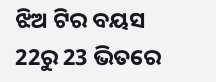ଝିଅ ଟିର ବୟସ 22ରୁ 23 ଭିତରେ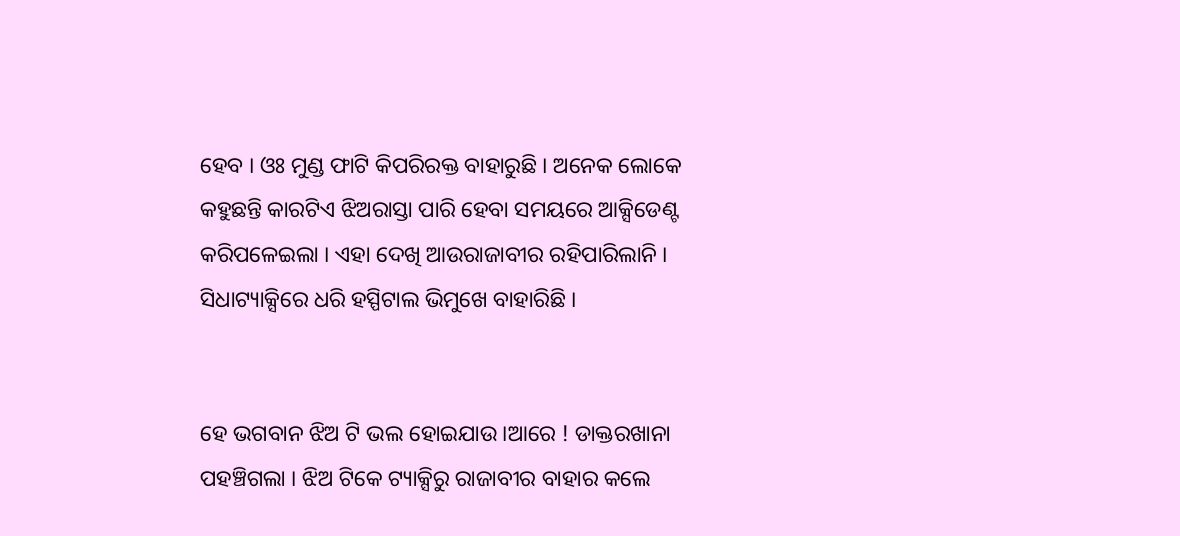ହେବ । ଓଃ ମୁଣ୍ଡ ଫାଟି କିପରିରକ୍ତ ବାହାରୁଛି । ଅନେକ ଲୋକେ କହୁଛନ୍ତି କାରଟିଏ ଝିଅରାସ୍ତା ପାରି ହେବା ସମୟରେ ଆକ୍ସିଡେଣ୍ଟ କରିପଳେଇଲା । ଏହା ଦେଖି ଆଉରାଜାବୀର ରହିପାରିଲାନି । ସିଧାଟ୍ୟାକ୍ସିରେ ଧରି ହସ୍ପିଟାଲ ଭିମୁଖେ ବାହାରିଛି ।


ହେ ଭଗବାନ ଝିଅ ଟି ଭଲ ହୋଇଯାଉ ।ଆରେ ! ଡାକ୍ତରଖାନା ପହଞ୍ଚିଗଲା । ଝିଅ ଟିକେ ଟ୍ୟାକ୍ସିରୁ ରାଜାବୀର ବାହାର କଲେ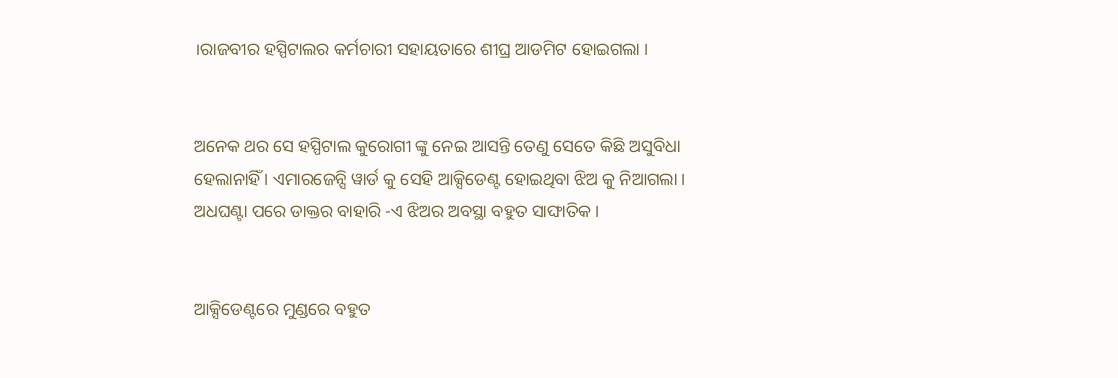।ରାଜବୀର ହସ୍ପିଟାଲର କର୍ମଚାରୀ ସହାୟତାରେ ଶୀଘ୍ର ଆଡମିଟ ହୋଇଗଲା ।


ଅନେକ ଥର ସେ ହସ୍ପିଟାଲ କୁରୋଗୀ ଙ୍କୁ ନେଇ ଆସନ୍ତି ତେଣୁ ସେତେ କିଛି ଅସୁବିଧା ହେଲାନାହିଁ । ଏମାରଜେନ୍ସି ୱାର୍ଡ କୁ ସେହି ଆକ୍ସିଡେଣ୍ଟ ହୋଇଥିବା ଝିଅ କୁ ନିଆଗଲା । ଅଧଘଣ୍ଟା ପରେ ଡାକ୍ତର ବାହାରି -ଏ ଝିଅର ଅବସ୍ଥା ବହୁତ ସାଙ୍ଘାତିକ ।


ଆକ୍ସିଡେଣ୍ଟରେ ମୁଣ୍ଡରେ ବହୁତ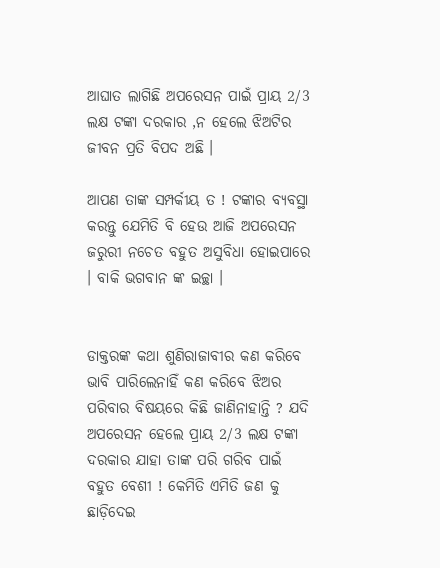ଆଘାତ ଲାଗିଛି ଅପରେସନ ପାଇଁ ପ୍ରାୟ 2/3 ଲକ୍ଷ ଟଙ୍କା ଦରକାର ,ନ ହେଲେ ଝିଅଟିର ଜୀବନ ପ୍ରତି ବିପଦ ଅଛି ।

ଆପଣ ତାଙ୍କ ସମ୍ପର୍କୀୟ ତ ! ଟଙ୍କାର ବ୍ୟବସ୍ଥା କରନ୍ତୁ ଯେମିତି ବି ହେଉ ଆଜି ଅପରେସନ ଜରୁରୀ ନଚେତ ବହୁତ ଅସୁବିଧା ହୋଇପାରେ । ବାକି ଭଗବାନ ଙ୍କ ଇଚ୍ଛା ।


ଡାକ୍ତରଙ୍କ କଥା ଶୁଣିରାଜାବୀର କଣ କରିବେ ଭାବି ପାରିଲେନାହିଁ କଣ କରିବେ ଝିଅର ପରିବାର ବିଷୟରେ କିଛି ଜାଣିନାହାନ୍ତି ? ଯଦି ଅପରେସନ ହେଲେ ପ୍ରାୟ 2/3 ଲକ୍ଷ ଟଙ୍କା ଦରକାର ଯାହା ତାଙ୍କ ପରି ଗରିବ ପାଇଁ ବହୁତ ବେଶୀ ! କେମିତି ଏମିତି ଜଣ କୁ ଛାଡ଼ିଦେଇ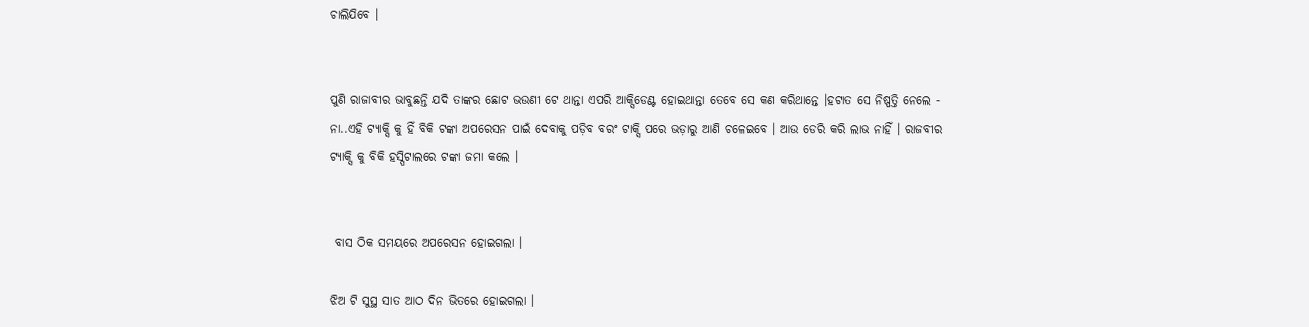ଚାଲିଯିବେ ।


ପୁଣି ରାଜାବୀର ଭାବୁଛନ୍ତି ଯଦି ତାଙ୍କର ଛୋଟ ଭଉଣୀ ଟେ ଥାନ୍ତା ଏପରି ଆକ୍ସିଡେଣ୍ଟ ହୋଇଥାନ୍ତା ତେବେ ସେ କଣ କରିଥାନ୍ତେ ।ହଟାତ ସେ ନିଷ୍ପତ୍ତି ନେଲେ - ନା..ଏହି ଟ୍ୟାକ୍ସି କୁ ହିଁ ବିକି ଟଙ୍କା ଅପରେସନ ପାଇଁ ଦେବାକୁ ପଡ଼ିବ ବରଂ ଟାକ୍ସି ପରେ ଭଡ଼ାରୁ ଆଣି ଚଳେଇବେ । ଆଉ ଡେରି କରି ଲାଭ ନାହିଁ । ରାଜବୀର ଟ୍ୟାକ୍ସି କୁ ବିକି ହସ୍ପିଟାଲରେ ଟଙ୍କା ଜମା କଲେ ।


 ବାସ ଠିକ ସମୟରେ ଅପରେସନ ହୋଇଗଲା ।

ଝିଅ ଟି ସୁସ୍ଥ ସାତ ଆଠ ଦିନ ଭିତରେ ହୋଇଗଲା ।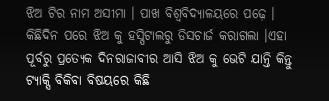ଝିଅ ଟିର ନାମ ଅସୀମା । ପାଖ ବିଶ୍ୱବିଦ୍ୟାଳୟରେ ପଢ଼େ । କିଛିଦିନ ପରେ ଝିଅ କୁ ହସ୍ପିଟାଲରୁ ଡିସଚାର୍ଜ କରାଗଲା ।ଏହା ପୂର୍ବରୁ ପ୍ରତ୍ୟେକ ଦିନରାଜାବୀର ଆସି ଝିଅ କୁ ଭେଟି ଯାନ୍ତି କିନ୍ତୁ ଟ୍ୟାକ୍ସି ବିକିବା ବିଷୟରେ କିଛି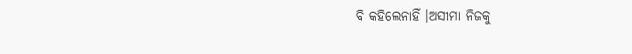ବି କହିଲେନାହିଁ ।ଅସୀମା ନିଜକୁ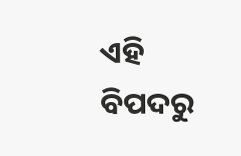ଏହି ବିପଦରୁ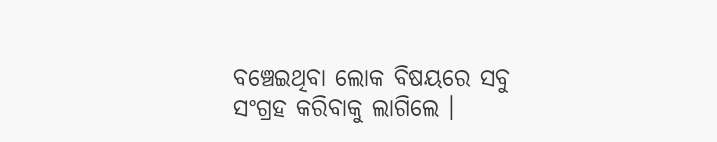ବଞ୍ଚେଇଥିବା ଲୋକ ବିଷୟରେ ସବୁ ସଂଗ୍ରହ କରିବାକୁ ଲାଗିଲେ ।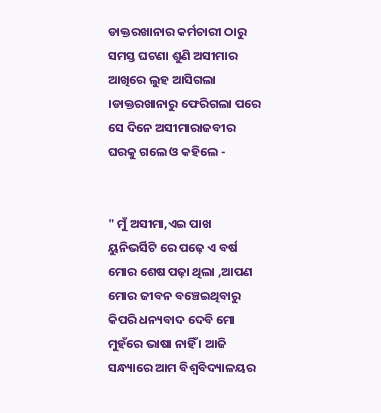ଡାକ୍ତରଖାନାର କର୍ମଚାରୀ ଠାରୁ ସମସ୍ତ ଘଟଣା ଶୁଣି ଅସୀମାର ଆଖିରେ ଲୁହ ଆସିଗଲା ।ଡାକ୍ତରଖାନାରୁ ଫେରିଗଲା ପରେ ସେ ଦିନେ ଅସୀମାରାଜବୀର ଘରକୁ ଗଲେ ଓ କହିଲେ -


" ମୁଁ ଅସୀମା,ଏଇ ପାଖ ୟୁନିଭର୍ସିଟି ରେ ପଢ଼େ ଏ ବର୍ଷ ମୋର ଶେଷ ପଢ଼ା ଥିଲା ,ଆପଣ ମୋର ଜୀବନ ବଞ୍ଚେଇଥିବାରୁ କିପରି ଧନ୍ୟବାଦ ଦେବି ମୋ ମୁହଁରେ ଭାଷା ନାହିଁ । ଆଜି ସନ୍ଧ୍ୟାରେ ଆମ ବିଶ୍ୱବିଦ୍ୟାଳୟର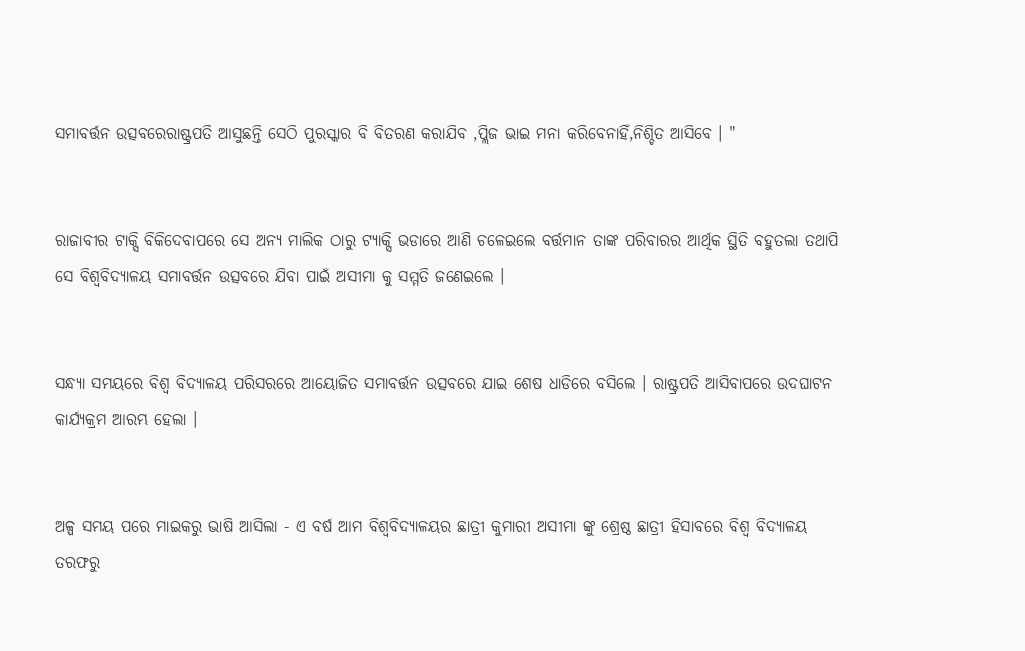ସମାବର୍ତ୍ତନ ଉତ୍ସବରେରାଷ୍ଟ୍ରପତି ଆସୁଛନ୍ତି ସେଠି ପୁରସ୍କାର ବି ବିତରଣ କରାଯିବ ,ପ୍ଲିଜ ଭାଇ ମନା କରିବେନାହିଁ,ନିଶ୍ଚିତ ଆସିବେ । "


ରାଜାବୀର ଟାକ୍ସି ବିକିଦେବାପରେ ସେ ଅନ୍ୟ ମାଲିକ ଠାରୁ ଟ୍ୟାକ୍ସି ଭଡାରେ ଆଣି ଚଳେଇଲେ ବର୍ତ୍ତମାନ ତାଙ୍କ ପରିବାରର ଆର୍ଥିକ ସ୍ଥିତି ବହୁତଲା ତଥାପି ସେ ବିଶ୍ୱବିଦ୍ୟାଳୟ ସମାବର୍ତ୍ତନ ଉତ୍ସବରେ ଯିବା ପାଇଁ ଅସୀମା କୁ ସମ୍ମତି ଜଣେଇଲେ ।


ସନ୍ଧ୍ୟା ସମୟରେ ବିଶ୍ୱ ବିଦ୍ୟାଳୟ ପରିସରରେ ଆୟୋଜିତ ସମାବର୍ତ୍ତନ ଉତ୍ସବରେ ଯାଇ ଶେଷ ଧାଡିରେ ବସିଲେ । ରାଷ୍ଟ୍ରପତି ଆସିବାପରେ ଉଦଘାଟନ କାର୍ଯ୍ୟକ୍ରମ ଆରମ୍ଭ ହେଲା ।


ଅଳ୍ପ ସମୟ ପରେ ମାଇକରୁ ଭାଷି ଆସିଲା - ଏ ବର୍ଷ ଆମ ବିଶ୍ୱବିଦ୍ୟାଳୟର ଛାତ୍ରୀ କୁମାରୀ ଅସୀମା ଙ୍କୁ ଶ୍ରେଷ୍ଠ ଛାତ୍ରୀ ହିସାବରେ ବିଶ୍ୱ ବିଦ୍ୟାଳୟ ତରଫରୁ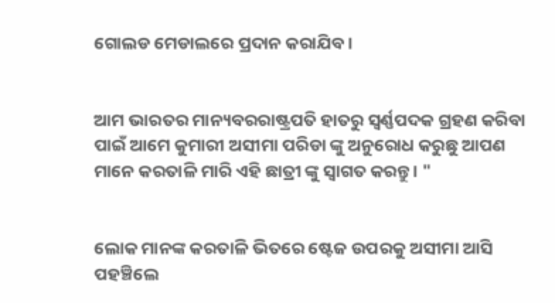ଗୋଲଡ ମେଡାଲରେ ପ୍ରଦାନ କରାଯିବ ।


ଆମ ଭାରତର ମାନ୍ୟବରରାଷ୍ଟ୍ରପତି ହାତରୁ ସ୍ଵର୍ଣ୍ଣପଦକ ଗ୍ରହଣ କରିବା ପାଇଁ ଆମେ କୁମାରୀ ଅସୀମା ପରିଡା ଙ୍କୁ ଅନୁରୋଧ କରୁଛୁ ଆପଣ ମାନେ କରତାଳି ମାରି ଏହି ଛାତ୍ରୀ ଙ୍କୁ ସ୍ୱାଗତ କରନ୍ତୁ । "


ଲୋକ ମାନଙ୍କ କରତାଳି ଭିତରେ ଷ୍ଟେଜ ଉପରକୁ ଅସୀମା ଆସି ପହଞ୍ଚିଲେ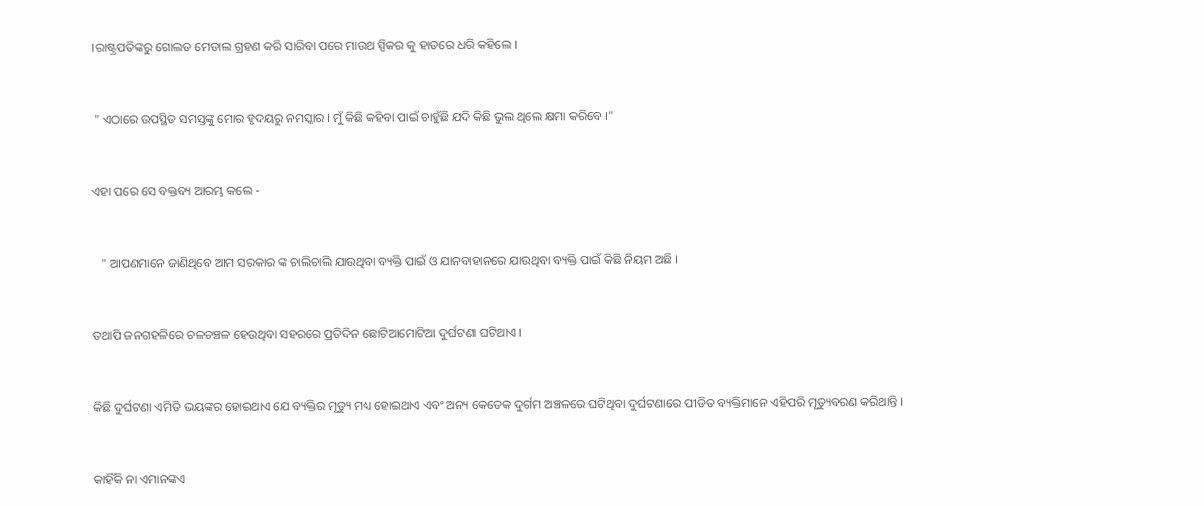।ରାଷ୍ଟ୍ରପତିଙ୍କରୁ ଗୋଲଡ ମେଡାଲ ଗ୍ରହଣ କରି ସାରିବା ପରେ ମାଉଥ ସ୍ପିକର କୁ ହାତରେ ଧରି କହିଲେ ।


 " ଏଠାରେ ଉପସ୍ଥିତ ସମସ୍ତଙ୍କୁ ମୋର ହୃଦୟରୁ ନମସ୍କାର । ମୁଁ କିଛି କହିବା ପାଇଁ ଚାହୁଁଛି ଯଦି କିଛି ଭୁଲ ଥିଲେ କ୍ଷମା କରିବେ ।"


ଏହା ପରେ ସେ ବକ୍ତବ୍ୟ ଆରମ୍ଭ କଲେ -


   " ଆପଣମାନେ ଜାଣିଥିବେ ଆମ ସରକାର ଙ୍କ ଚାଲିଚାଲି ଯାଉଥିବା ବ୍ୟକ୍ତି ପାଇଁ ଓ ଯାନବାହାନରେ ଯାଉଥିବା ବ୍ୟକ୍ତି ପାଇଁ କିଛି ନିୟମ ଅଛି ।


ତଥାପି ଜନଗହଳିରେ ଚଳଚଞ୍ଚଳ ହେଉଥିବା ସହରରେ ପ୍ରତିଦିନ ଛୋଟିଆମୋଟିଆ ଦୁର୍ଘଟଣା ଘଟିଥାଏ ।


କିଛି ଦୁର୍ଘଟଣା ଏମିତି ଭୟଙ୍କର ହୋଇଥାଏ ଯେ ବ୍ୟକ୍ତିର ମୃତ୍ୟୁ ମଧ୍ୟ ହୋଇଥାଏ ଏବଂ ଅନ୍ୟ କେତେକ ଦୁର୍ଗମ ଅଞ୍ଚଳରେ ଘଟିଥିବା ଦୁର୍ଘଟଣାରେ ପୀଡିତ ବ୍ୟକ୍ତିମାନେ ଏହିପରି ମୃତ୍ୟୁବରଣ କରିଥାନ୍ତି ।


କାହିଁକି ନା ଏମାନଙ୍କଏ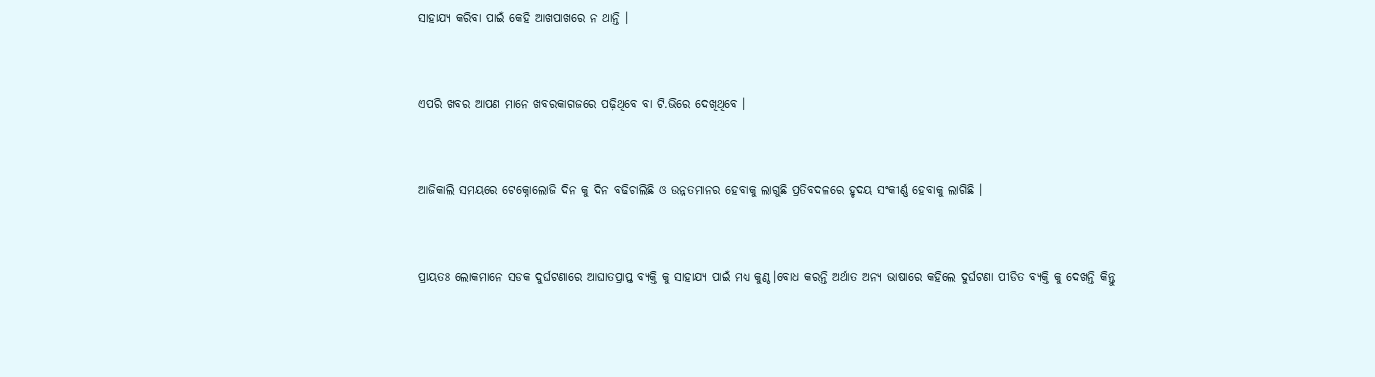ସାହାଯ୍ୟ କରିବା ପାଇଁ କେହି ଆଖପାଖରେ ନ ଥାନ୍ତି ।


ଏପରି ଖବର ଆପଣ ମାନେ ଖବରକାଗଜରେ ପଢ଼ିଥିବେ ବା ଟି.ଭିରେ ଦେଖିଥିବେ ।


ଆଜିକାଲି ସମୟରେ ଟେକ୍ନୋଲୋଜି ଦିନ କୁ ଦିନ ବଢିଚାଲିଛି ଓ ଉନ୍ନତମାନର ହେବାକୁ ଲାଗୁଛି ପ୍ରତିବଦଳରେ ହୃଦୟ ସଂକୀର୍ଣ୍ଣ ହେବାକୁ ଲାଗିଛି ।


ପ୍ରାୟତଃ ଲୋକମାନେ ସଡକ ଦୁର୍ଘଟଣାରେ ଆଘାତପ୍ରାପ୍ତ ବ୍ୟକ୍ତି କୁ ସାହାଯ୍ୟ ପାଇଁ ମଧ୍ୟ କୁଣ୍ଠ।ବୋଧ କରନ୍ତି ଅର୍ଥାତ ଅନ୍ୟ ଭାଷାରେ କହିଲେ ଦୁର୍ଘଟଣା ପୀଡିତ ବ୍ୟକ୍ତି କୁ ଦେଖନ୍ତି କିନ୍ତୁ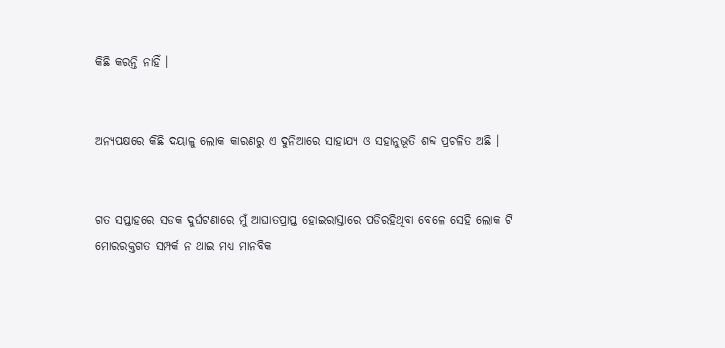କିଛି କରନ୍ତି ନାହିଁ ।


ଅନ୍ୟପକ୍ଷରେ କିଛି ଦୟାଳୁ ଲୋକ କାରଣରୁ ଏ ଦୁନିଆରେ ସାହାଯ୍ୟ ଓ ସହାନୁଭୂତି ଶବ୍ଦ ପ୍ରଚଳିତ ଅଛି ।


ଗତ ସପ୍ତାହରେ ସଡକ ଦୁର୍ଘଟଣାରେ ମୁଁ ଆଘାତପ୍ରାପ୍ତ ହୋଇରାସ୍ତାରେ ପଡିରହିଥିବା ବେଳେ ସେହି ଲୋକ ଟି ମୋରରକ୍ତଗତ ସମ୍ପର୍କ ନ ଥାଇ ମଧ୍ୟ ମାନବିକ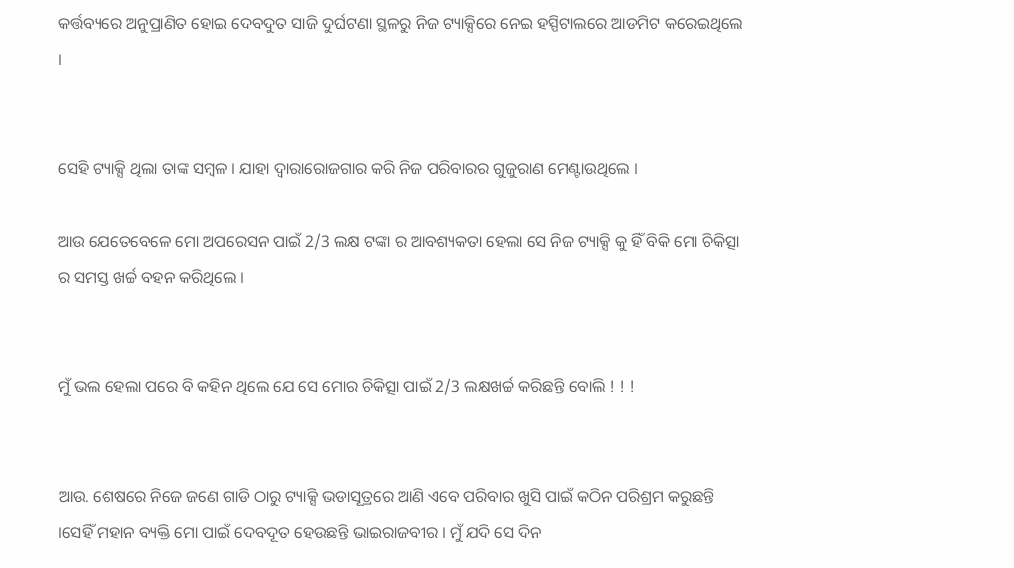କର୍ତ୍ତବ୍ୟରେ ଅନୁପ୍ରାଣିତ ହୋଇ ଦେବଦୁତ ସାଜି ଦୁର୍ଘଟଣା ସ୍ଥଳରୁ ନିଜ ଟ୍ୟାକ୍ସିରେ ନେଇ ହସ୍ପିଟାଲରେ ଆଡମିଟ କରେଇଥିଲେ ।


ସେହି ଟ୍ୟାକ୍ସି ଥିଲା ତାଙ୍କ ସମ୍ବଳ । ଯାହା ଦ୍ୱାରାରୋଜଗାର କରି ନିଜ ପରିବାରର ଗୁଜୁରାଣ ମେଣ୍ଟାଉଥିଲେ ।

ଆଉ ଯେତେବେଳେ ମୋ ଅପରେସନ ପାଇଁ 2/3 ଲକ୍ଷ ଟଙ୍କା ର ଆବଶ୍ୟକତା ହେଲା ସେ ନିଜ ଟ୍ୟାକ୍ସି କୁ ହିଁ ବିକି ମୋ ଚିକିତ୍ସା  ର ସମସ୍ତ ଖର୍ଚ୍ଚ ବହନ କରିଥିଲେ ।


ମୁଁ ଭଲ ହେଲା ପରେ ବି କହିନ ଥିଲେ ଯେ ସେ ମୋର ଚିକିତ୍ସା ପାଇଁ 2/3 ଲକ୍ଷଖର୍ଚ୍ଚ କରିଛନ୍ତି ବୋଲି ! ! !


ଆଉ. ଶେଷରେ ନିଜେ ଜଣେ ଗାଡି ଠାରୁ ଟ୍ୟାକ୍ସି ଭଡାସୂତ୍ରରେ ଆଣି ଏବେ ପରିବାର ଖୁସି ପାଇଁ କଠିନ ପରିଶ୍ରମ କରୁଛନ୍ତି ।ସେହିଁ ମହାନ ବ୍ୟକ୍ତି ମୋ ପାଇଁ ଦେବଦୂତ ହେଉଛନ୍ତି ଭାଇରାଜବୀର । ମୁଁ ଯଦି ସେ ଦିନ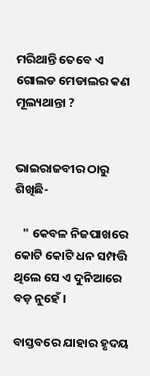ମରିଥାନ୍ତି ତେବେ ଏ ଗୋଲଡ ମେଡାଲର କଣ ମୂଲ୍ୟଥାନ୍ତା ?


ଭାଇରାଜବୀର ଠାରୁ ଶିଖିଛି-

   " କେବଳ ନିଜପାଖରେ କୋଟି କୋଟି ଧନ ସମ୍ପତ୍ତି ଥିଲେ ସେ ଏ ଦୁନିଆରେ ବଡ଼ ନୁହେଁ ।

ବାସ୍ତବରେ ଯାହାର ହୃଦୟ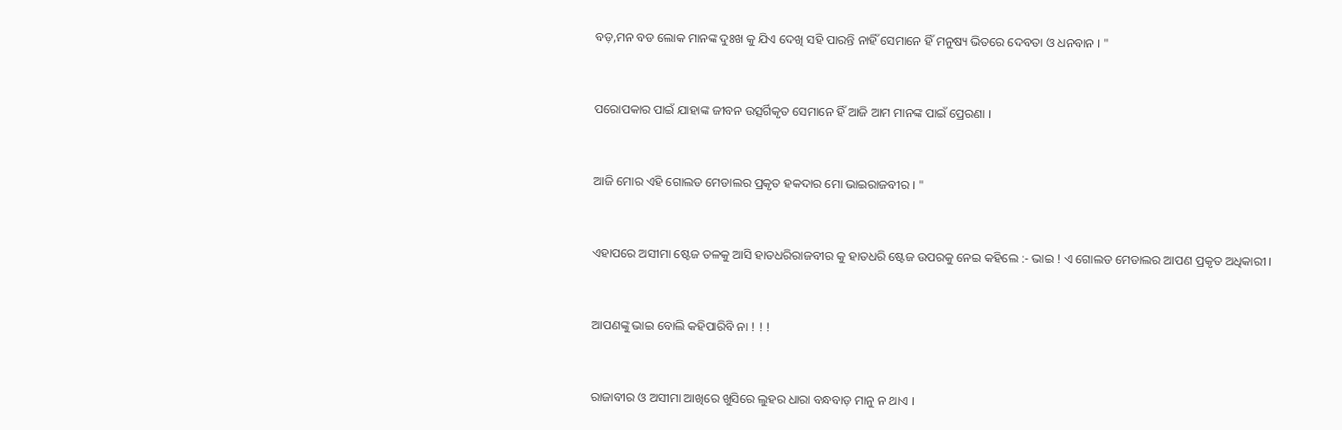ବଡ଼,ମନ ବଡ ଲୋକ ମାନଙ୍କ ଦୁଃଖ କୁ ଯିଏ ଦେଖି ସହି ପାରନ୍ତି ନାହିଁ ସେମାନେ ହିଁ ମନୁଷ୍ୟ ଭିତରେ ଦେବତା ଓ ଧନବାନ । "


ପରୋପକାର ପାଇଁ ଯାହାଙ୍କ ଜୀବନ ଉତ୍ସର୍ଗିକୃତ ସେମାନେ ହିଁ ଆଜି ଆମ ମାନଙ୍କ ପାଇଁ ପ୍ରେରଣା ।


ଆଜି ମୋର ଏହି ଗୋଲଡ ମେଡାଲର ପ୍ରକୃତ ହକଦାର ମୋ ଭାଇରାଜବୀର । "


ଏହାପରେ ଅସୀମା ଷ୍ଟେଜ ତଳକୁ ଆସି ହାତଧରିରାଜବୀର କୁ ହାତଧରି ଷ୍ଟେଜ ଉପରକୁ ନେଇ କହିଲେ :- ଭାଇ ! ଏ ଗୋଲଡ ମେଡାଲର ଆପଣ ପ୍ରକୃତ ଅଧିକାରୀ ।


ଆପଣଙ୍କୁ ଭାଇ ବୋଲି କହିପାରିବି ନା ! ! !


ରାଜାବୀର ଓ ଅସୀମା ଆଖିରେ ଖୁସିରେ ଲୁହର ଧାରା ବନ୍ଧବାଡ଼ ମାନୁ ନ ଥାଏ ।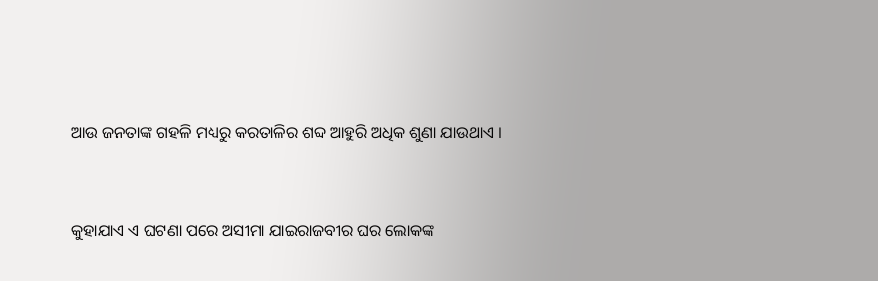ଆଉ ଜନତାଙ୍କ ଗହଳି ମଧ୍ୟରୁ କରତାଳିର ଶବ୍ଦ ଆହୁରି ଅଧିକ ଶୁଣା ଯାଉଥାଏ ।


କୁହାଯାଏ ଏ ଘଟଣା ପରେ ଅସୀମା ଯାଇରାଜବୀର ଘର ଲୋକଙ୍କ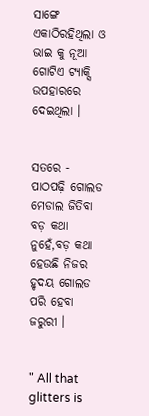ସାଙ୍ଗେ ଏକାଠିରହିଥିଲା ଓ ଭାଇ କୁ ନୂଆ ଗୋଟିଏ ଟ୍ୟାକ୍ସି ଉପହାରରେ ଦେଇଥିଲା ।


ସତରେ - ପାଠପଢ଼ି ଗୋଲଡ ମେଡାଲ ଜିତିବା ବଡ଼ କଥା ନୁହେଁ,ବଡ଼ କଥା ହେଉଛି ନିଜର ହୃଦୟ ଗୋଲଡ ପରି ହେବା ଜରୁରୀ ।


" All that glitters is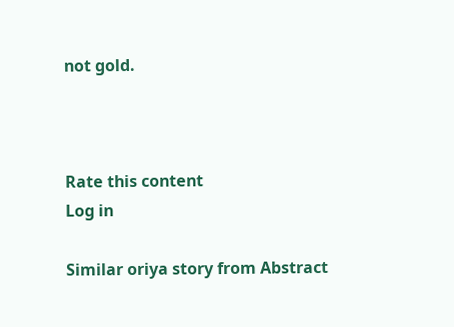not gold.



Rate this content
Log in

Similar oriya story from Abstract